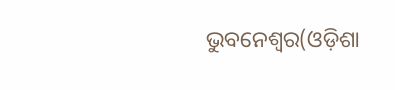ଭୁବନେଶ୍ୱର(ଓଡ଼ିଶା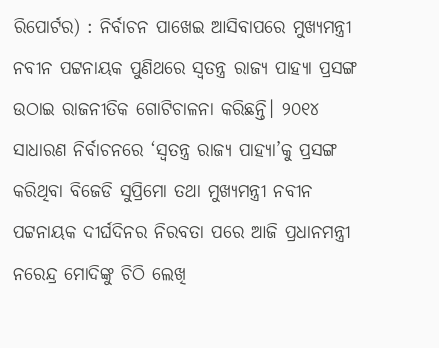ରିପୋର୍ଟର) : ନିର୍ବାଚନ ପାଖେଇ ଆସିବାପରେ ମୁଖ୍ୟମନ୍ତ୍ରୀ ନବୀନ ପଟ୍ଟନାୟକ ପୁଣିଥରେ ସ୍ୱତନ୍ତ୍ର ରାଜ୍ୟ ପାହ୍ୟା ପ୍ରସଙ୍ଗ ଉଠାଇ ରାଜନୀତିକ ଗୋଟିଚାଳନା କରିଛନ୍ତି। ୨୦୧୪ ସାଧାରଣ ନିର୍ବାଚନରେ ‘ସ୍ୱତନ୍ତ୍ର ରାଜ୍ୟ ପାହ୍ୟା’କୁ ପ୍ରସଙ୍ଗ କରିଥିବା ବିଜେଡି ସୁପ୍ରିମୋ ତଥା ମୁଖ୍ୟମନ୍ତ୍ରୀ ନବୀନ ପଟ୍ଟନାୟକ ଦୀର୍ଘଦିନର ନିରବତା ପରେ ଆଜି ପ୍ରଧାନମନ୍ତ୍ରୀ ନରେନ୍ଦ୍ର ମୋଦିଙ୍କୁ ଚିଠି ଲେଖି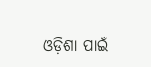ଓଡ଼ିଶା ପାଇଁ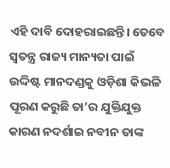ଏହି ଦାବି ଦୋହରାଇଛନ୍ତି। ତେବେ ସ୍ୱତନ୍ତ୍ର ରାଜ୍ୟ ମାନ୍ୟତା ପାଇଁ ଉଦ୍ଦିଷ୍ଟ ମାନଦଣ୍ଡକୁ ଓଡ଼ିଶା କିଭଳି ପୂରଣ କରୁଛି ତା’ର ଯୁକ୍ତିଯୁକ୍ତ କାରଣ ନଦର୍ଶାଇ ନବୀନ ତାଙ୍କ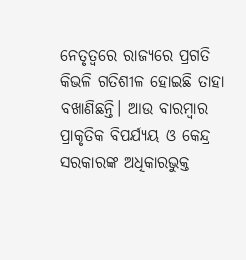ନେତୃତ୍ୱରେ ରାଜ୍ୟରେ ପ୍ରଗତି କିଭଳି ଗତିଶୀଳ ହୋଇଛି ତାହା ବଖାଣିଛନ୍ତି। ଆଉ ବାରମ୍ବାର ପ୍ରାକୃତିକ ବିପର୍ଯ୍ୟୟ ଓ କେନ୍ଦ୍ର ସରକାରଙ୍କ ଅଧିକାରଭୁକ୍ତ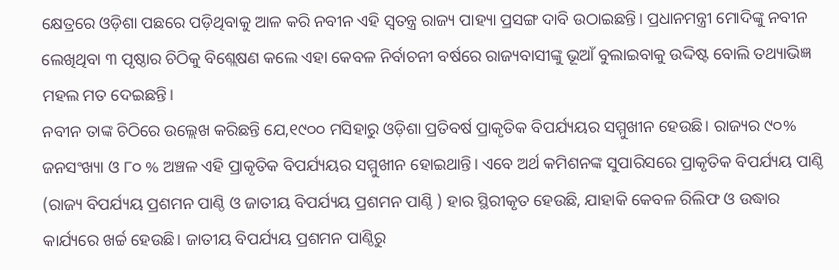କ୍ଷେତ୍ରରେ ଓଡ଼ିଶା ପଛରେ ପଡ଼ିଥିବାକୁ ଆଳ କରି ନବୀନ ଏହି ସ୍ୱତନ୍ତ୍ର ରାଜ୍ୟ ପାହ୍ୟା ପ୍ରସଙ୍ଗ ଦାବି ଉଠାଇଛନ୍ତି। ପ୍ରଧାନମନ୍ତ୍ରୀ ମୋଦିଙ୍କୁ ନବୀନ ଲେଖିଥିବା ୩ ପୃଷ୍ଠାର ଚିଠିକୁ ବିଶ୍ଲେଷଣ କଲେ ଏହା କେବଳ ନିର୍ବାଚନୀ ବର୍ଷରେ ରାଜ୍ୟବାସୀଙ୍କୁ ଭୂଆଁ ବୁଲାଇବାକୁ ଉଦ୍ଦିଷ୍ଟ ବୋଲି ତଥ୍ୟାଭିଜ୍ଞ ମହଲ ମତ ଦେଇଛନ୍ତି।
ନବୀନ ତାଙ୍କ ଚିଠିରେ ଉଲ୍ଲେଖ କରିଛନ୍ତି ଯେ,୧୯୦୦ ମସିହାରୁ ଓଡ଼ିଶା ପ୍ରତିବର୍ଷ ପ୍ରାକୃତିକ ବିପର୍ଯ୍ୟୟର ସମ୍ମୁଖୀନ ହେଉଛି। ରାଜ୍ୟର ୯୦% ଜନସଂଖ୍ୟା ଓ ୮୦ % ଅଞ୍ଚଳ ଏହି ପ୍ରାକୃତିକ ବିପର୍ଯ୍ୟୟର ସମ୍ମୁଖୀନ ହୋଇଥାନ୍ତି। ଏବେ ଅର୍ଥ କମିଶନଙ୍କ ସୁପାରିସରେ ପ୍ରାକୃତିକ ବିପର୍ଯ୍ୟୟ ପାଣ୍ଠି (ରାଜ୍ୟ ବିପର୍ଯ୍ୟୟ ପ୍ରଶମନ ପାଣ୍ଠି ଓ ଜାତୀୟ ବିପର୍ଯ୍ୟୟ ପ୍ରଶମନ ପାଣ୍ଠି ) ହାର ସ୍ଥିରୀକୃତ ହେଉଛି, ଯାହାକି କେବଳ ରିଲିଫ ଓ ଉଦ୍ଧାର କାର୍ଯ୍ୟରେ ଖର୍ଚ୍ଚ ହେଉଛି। ଜାତୀୟ ବିପର୍ଯ୍ୟୟ ପ୍ରଶମନ ପାଣ୍ଠିରୁ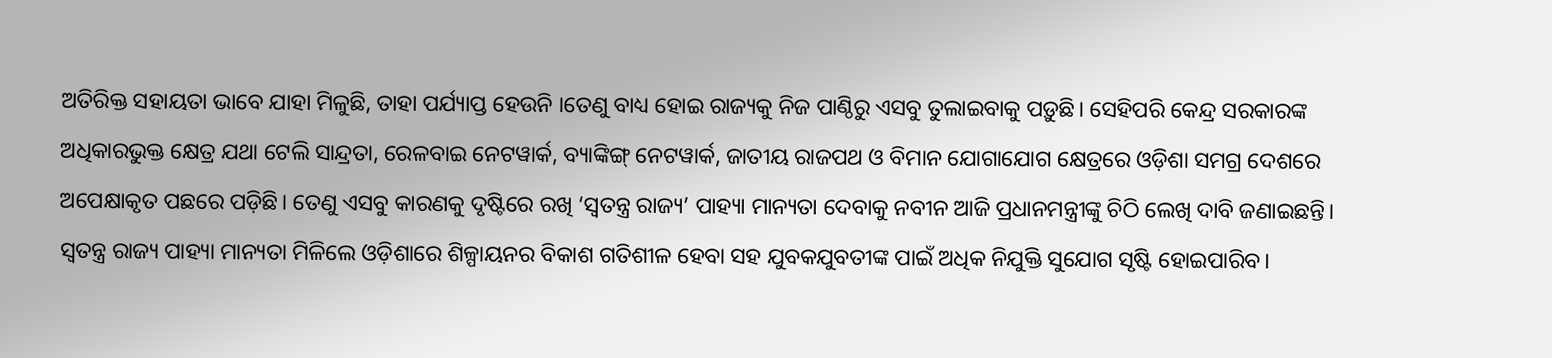ଅତିରିକ୍ତ ସହାୟତା ଭାବେ ଯାହା ମିଳୁଛି, ତାହା ପର୍ଯ୍ୟାପ୍ତ ହେଉନି ।ତେଣୁ ବାଧ୍ୟ ହୋଇ ରାଜ୍ୟକୁ ନିଜ ପାଣ୍ଠିରୁ ଏସବୁ ତୁଲାଇବାକୁ ପଡ଼ୁଛି। ସେହିପରି କେନ୍ଦ୍ର ସରକାରଙ୍କ ଅଧିକାରଭୁକ୍ତ କ୍ଷେତ୍ର ଯଥା ଟେଲି ସାନ୍ଦ୍ରତା, ରେଳବାଇ ନେଟୱାର୍କ, ବ୍ୟାଙ୍କିଙ୍ଗ୍ ନେଟୱାର୍କ, ଜାତୀୟ ରାଜପଥ ଓ ବିମାନ ଯୋଗାଯୋଗ କ୍ଷେତ୍ରରେ ଓଡ଼ିଶା ସମଗ୍ର ଦେଶରେ ଅପେକ୍ଷାକୃତ ପଛରେ ପଡ଼ିଛି। ତେଣୁ ଏସବୁ କାରଣକୁ ଦୃଷ୍ଟିରେ ରଖି ‘ସ୍ୱତନ୍ତ୍ର ରାଜ୍ୟ’ ପାହ୍ୟା ମାନ୍ୟତା ଦେବାକୁ ନବୀନ ଆଜି ପ୍ରଧାନମନ୍ତ୍ରୀଙ୍କୁ ଚିଠି ଲେଖି ଦାବି ଜଣାଇଛନ୍ତି। ସ୍ୱତନ୍ତ୍ର ରାଜ୍ୟ ପାହ୍ୟା ମାନ୍ୟତା ମିଳିଲେ ଓଡ଼ିଶାରେ ଶିଳ୍ପାୟନର ବିକାଶ ଗତିଶୀଳ ହେବା ସହ ଯୁବକଯୁବତୀଙ୍କ ପାଇଁ ଅଧିକ ନିଯୁକ୍ତି ସୁଯୋଗ ସୃଷ୍ଟି ହୋଇପାରିବ।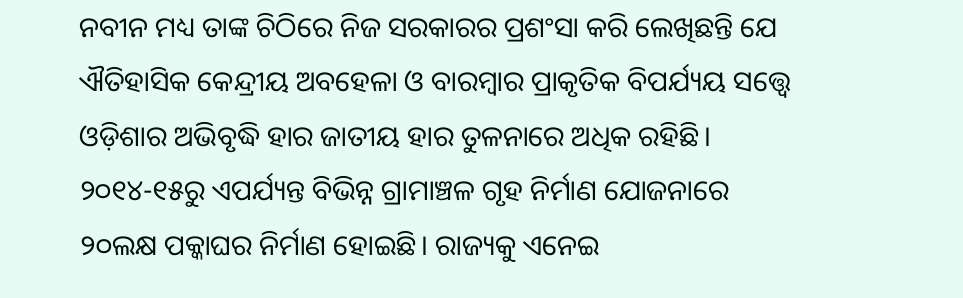ନବୀନ ମଧ୍ୟ ତାଙ୍କ ଚିଠିରେ ନିଜ ସରକାରର ପ୍ରଶଂସା କରି ଲେଖିଛନ୍ତି ଯେ ଐତିହାସିକ କେନ୍ଦ୍ରୀୟ ଅବହେଳା ଓ ବାରମ୍ବାର ପ୍ରାକୃତିକ ବିପର୍ଯ୍ୟୟ ସତ୍ତ୍ୱେ ଓଡ଼ିଶାର ଅଭିବୃଦ୍ଧି ହାର ଜାତୀୟ ହାର ତୁଳନାରେ ଅଧିକ ରହିଛି। ୨୦୧୪-୧୫ରୁ ଏପର୍ଯ୍ୟନ୍ତ ବିଭିନ୍ନ ଗ୍ରାମାଞ୍ଚଳ ଗୃହ ନିର୍ମାଣ ଯୋଜନାରେ ୨୦ଲକ୍ଷ ପକ୍କାଘର ନିର୍ମାଣ ହୋଇଛି। ରାଜ୍ୟକୁ ଏନେଇ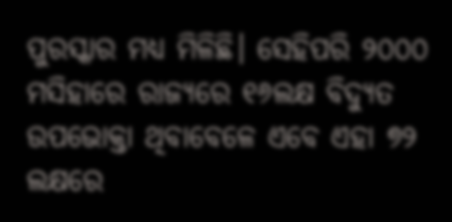ପୁରସ୍କାର ମଧ୍ୟ ମିଳିଛି। ସେହିପରି ୨୦୦୦ ମସିହାରେ ରାଜ୍ୟରେ ୧୬ଲକ୍ଷ ବିଦ୍ୟୁତ ଉପଭୋକ୍ତା ଥିବାବେଳେ ଏବେ ଏହା ୭୨ ଲକ୍ଷରେ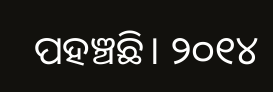ପହଞ୍ଚଛି। ୨୦୧୪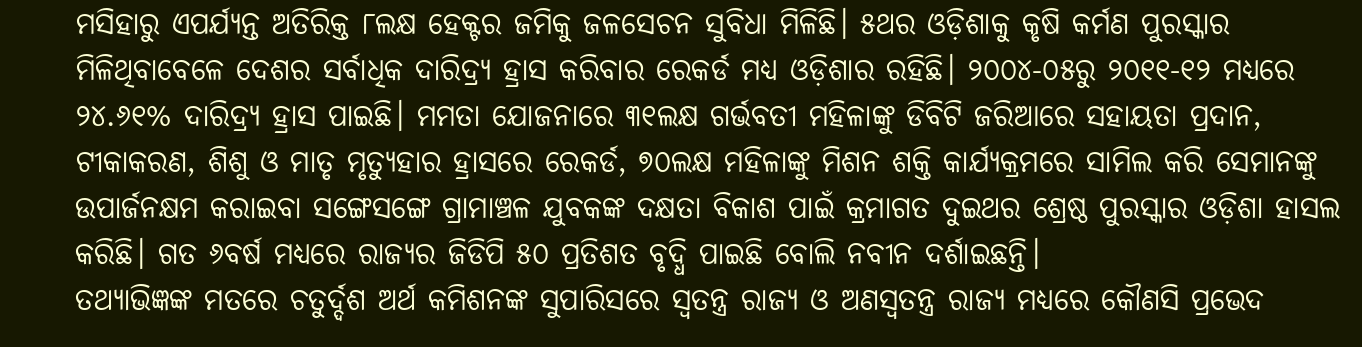ମସିହାରୁ ଏପର୍ଯ୍ୟନ୍ତ ଅତିରିକ୍ତ ୮ଲକ୍ଷ ହେକ୍ଟର ଜମିକୁ ଜଳସେଚନ ସୁବିଧା ମିଳିଛି। ୫ଥର ଓଡ଼ିଶାକୁ କୃଷି କର୍ମଣ ପୁରସ୍କାର ମିଳିଥିବାବେଳେ ଦେଶର ସର୍ବାଧିକ ଦାରିଦ୍ର୍ୟ ହ୍ରାସ କରିବାର ରେକର୍ଡ ମଧ୍ୟ ଓଡ଼ିଶାର ରହିଛି। ୨୦୦୪-୦୫ରୁ ୨୦୧୧-୧୨ ମଧ୍ୟରେ ୨୪.୬୧% ଦାରିଦ୍ର୍ୟ ହ୍ରାସ ପାଇଛି। ମମତା ଯୋଜନାରେ ୩୧ଲକ୍ଷ ଗର୍ଭବତୀ ମହିଳାଙ୍କୁ ଡିବିଟି ଜରିଆରେ ସହାୟତା ପ୍ରଦାନ, ଟୀକାକରଣ, ଶିଶୁ ଓ ମାତୃ ମୃତ୍ୟୁହାର ହ୍ରାସରେ ରେକର୍ଡ, ୭୦ଲକ୍ଷ ମହିଳାଙ୍କୁ ମିଶନ ଶକ୍ତି କାର୍ଯ୍ୟକ୍ରମରେ ସାମିଲ କରି ସେମାନଙ୍କୁ ଉପାର୍ଜନକ୍ଷମ କରାଇବା ସଙ୍ଗେସଙ୍ଗେ ଗ୍ରାମାଞ୍ଚଳ ଯୁବକଙ୍କ ଦକ୍ଷତା ବିକାଶ ପାଇଁ କ୍ରମାଗତ ଦୁଇଥର ଶ୍ରେଷ୍ଠ ପୁରସ୍କାର ଓଡ଼ିଶା ହାସଲ କରିଛି। ଗତ ୬ବର୍ଷ ମଧ୍ୟରେ ରାଜ୍ୟର ଜିଡିପି ୫୦ ପ୍ରତିଶତ ବୃଦ୍ଧି ପାଇଛି ବୋଲି ନବୀନ ଦର୍ଶାଇଛନ୍ତି।
ତଥ୍ୟାଭିଜ୍ଞଙ୍କ ମତରେ ଚତୁର୍ଦ୍ଦଶ ଅର୍ଥ କମିଶନଙ୍କ ସୁପାରିସରେ ସ୍ୱତନ୍ତ୍ର ରାଜ୍ୟ ଓ ଅଣସ୍ୱତନ୍ତ୍ର ରାଜ୍ୟ ମଧ୍ୟରେ କୌଣସି ପ୍ରଭେଦ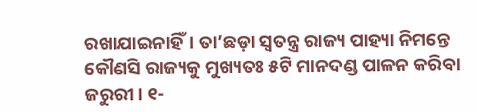ରଖାଯାଇନାହିଁ। ତା’ଛଡ଼ା ସ୍ୱତନ୍ତ୍ର ରାଜ୍ୟ ପାହ୍ୟା ନିମନ୍ତେ କୌଣସି ରାଜ୍ୟକୁ ମୁଖ୍ୟତଃ ୫ଟି ମାନଦଣ୍ଡ ପାଳନ କରିବା ଜରୁରୀ। ୧-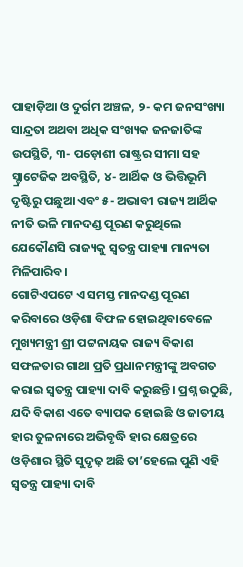ପାହାଡ଼ିଆ ଓ ଦୁର୍ଗମ ଅଞ୍ଚଳ, ୨- କମ ଜନସଂଖ୍ୟା ସାନ୍ଦ୍ରତା ଅଥବା ଅଧିକ ସଂଖ୍ୟକ ଜନଜାତିଙ୍କ ଉପସ୍ଥିତି, ୩- ପଡ଼ୋଶୀ ରାଷ୍ଟ୍ରର ସୀମା ସହ ସ୍ଟ୍ରାଟେଜିକ ଅବସ୍ଥିତି, ୪- ଆର୍ଥିକ ଓ ଭିତ୍ତିଭୂମି ଦୃଷ୍ଟିରୁ ପଛୁଆ ଏବଂ ୫- ଅଭାବୀ ରାଜ୍ୟ ଆର୍ଥିକ ନୀତି ଭଳି ମାନଦଣ୍ଡ ପୂରଣ କରୁଥିଲେ ଯେକୌଣସି ରାଜ୍ୟକୁ ସ୍ୱତନ୍ତ୍ର ପାହ୍ୟା ମାନ୍ୟତା ମିଳିପାରିବ।
ଗୋଟିଏପଟେ ଏ ସମସ୍ତ ମାନଦଣ୍ଡ ପୂରଣ କରିବାରେ ଓଡ଼ିଶା ବିଫଳ ହୋଇଥିବାବେଳେ ମୁଖ୍ୟମନ୍ତ୍ରୀ ଶ୍ରୀ ପଟ୍ଟନାୟକ ରାଜ୍ୟ ବିକାଶ ସଫଳତାର ଗାଥା ପ୍ରତି ପ୍ରଧାନମନ୍ତ୍ରୀଙ୍କୁ ଅବଗତ କରାଇ ସ୍ୱତନ୍ତ୍ର ପାହ୍ୟା ଦାବି କରୁଛନ୍ତି। ପ୍ରଶ୍ନ ଉଠୁଛି, ଯଦି ବିକାଶ ଏତେ ବ୍ୟାପକ ହୋଇଛି ଓ ଜାତୀୟ ହାର ତୁଳନାରେ ଅଭିବୃଦ୍ଧି ହାର କ୍ଷେତ୍ରରେ ଓଡ଼ିଶାର ସ୍ଥିତି ସୁଦୃଢ଼ ଅଛି ତା’ହେଲେ ପୁଣି ଏହି ସ୍ୱତନ୍ତ୍ର ପାହ୍ୟା ଦାବି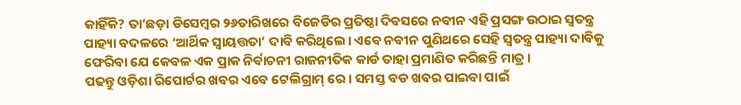କାହିଁକି? ତା’ଛଡ଼ା ଡିସେମ୍ବର ୨୬ତାରିଖରେ ବିଜେଡିର ପ୍ରତିଷ୍ଠା ଦିବସରେ ନବୀନ ଏହି ପ୍ରସଙ୍ଗ ଉଠାଇ ସ୍ୱତନ୍ତ୍ର ପାହ୍ୟା ବଦଳରେ ‘ଆର୍ଥିକ ସ୍ୱାୟତ୍ତତା’ ଦାବି କରିଥିଲେ। ଏବେ ନବୀନ ପୁଣିଥରେ ସେହି ସ୍ୱତନ୍ତ୍ର ପାହ୍ୟା ଦାବିକୁ ଫେରିବା ଯେ କେବଳ ଏକ ପ୍ରାକ ନିର୍ବାଚନୀ ରାଜନୀତିକ କାର୍ଡ ତାହା ପ୍ରମାଣିତ କରିଛନ୍ତି ମାତ୍ର।
ପଢନ୍ତୁ ଓଡ଼ିଶା ରିପୋର୍ଟର ଖବର ଏବେ ଟେଲିଗ୍ରାମ୍ ରେ। ସମସ୍ତ ବଡ ଖବର ପାଇବା ପାଇଁ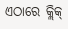ଏଠାରେ କ୍ଲିକ୍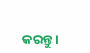କରନ୍ତୁ।